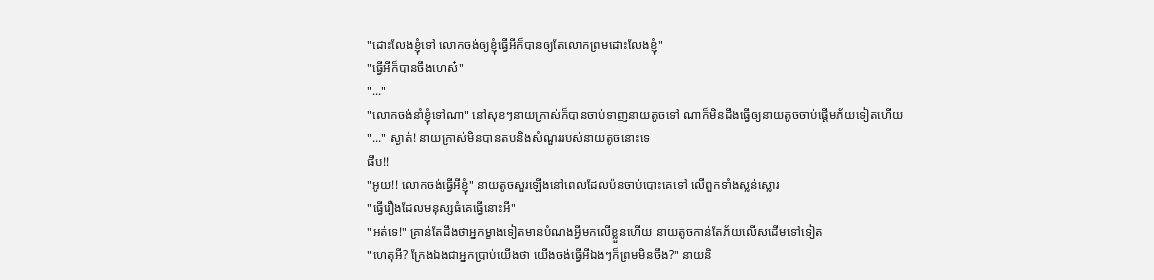"ដោះលែងខ្ញុំទៅ លោកចង់ឲ្យខ្ញុំធ្វើអីក៏បានឲ្យតែលោកព្រមដោះលែងខ្ញុំ"
"ធ្វើអីក៏បានចឹងហេស៎"
"..."
"លោកចង់នាំខ្ញុំទៅណា" នៅសុខៗនាយក្រាស់ក៏បានចាប់ទាញនាយតូចទៅ ណាក៏មិនដឹងធ្វើឲ្យនាយតូចចាប់ផ្តើមភ័យទៀតហើយ
"..." ស្ងាត់! នាយក្រាស់មិនបានតបនិងសំណួររបស់នាយតូចនោះទេ
ផឹប!!
"អូយ!! លោកចង់ធ្វើអីខ្ញុំ" នាយតូចសួរឡើងនៅពេលដែលប៉នចាប់បោះគេទៅ លើពួកទាំងស្លន់ស្លោរ
"ធ្វើរឿងដែលមនុស្សធំគេធ្វើនោះអី"
"អត់ទេ!" គ្រាន់តែដឹងថាអ្នកម្ខាងទៀតមានបំណងអ្វីមកលើខ្លួនហើយ នាយតូចកាន់តែភ័យលើសដើមទៅទៀត
"ហេតុអី? ក្រែងឯងជាអ្នកប្រាប់យើងថា យើងចង់ធ្វើអីឯងៗក៏ព្រមមិនចឹង?" នាយនិ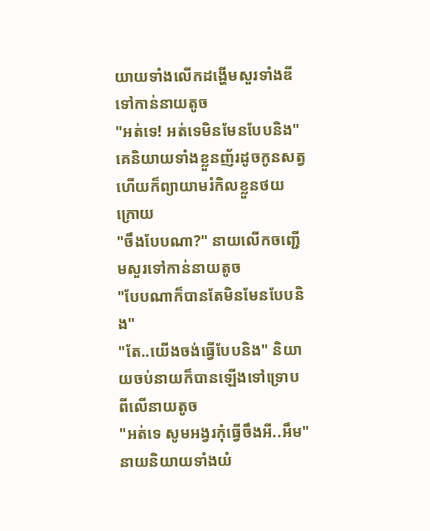យាយទាំងលើកដង្ហើមសួរទាំងឌីទៅកាន់នាយតូច
"អត់ទេ! អត់ទេមិនមែនបែបនិង" គេនិយាយទាំងខ្លួនញ័រដូចកូនសត្វហើយក៏ព្យាយាមរំកិលខ្លួនថយក្រោយ
"ចឹងបែបណា?" នាយលើកចញ្ជើមសួរទៅកាន់នាយតូច
"បែបណាក៏បានតែមិនមែនបែបនិង"
"តែ..យើងចង់ធ្វើបែបនិង" និយាយចប់នាយក៏បានឡើងទៅទ្រោបពីលើនាយតូច
"អត់ទេ សូមអង្វរកុំធ្វើចឹងអី..អឹម" នាយនិយាយទាំងយំ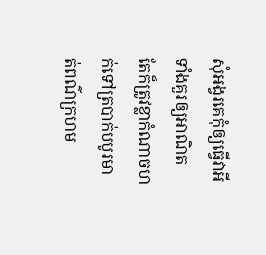សុំអង្វរគេកុំឲ្យធ្វើវាអីទាំងគួរឲ្យអាណិត តែក៏ត្រូវខ្លាកំណាចហក់ទៅត្របាក់បបូរមាត់ពណ៌ក្រហម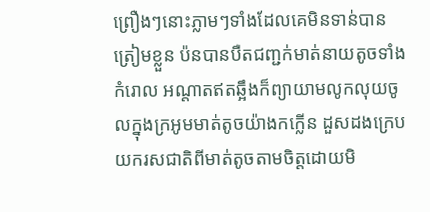ព្រឿងៗនោះភ្លាមៗទាំងដែលគេមិនទាន់បានត្រៀមខ្លួន ប៉នបានបឺតជញ្ជក់មាត់នាយតូចទាំងកំរោល អណ្តាតឥតឆ្អឹងក៏ព្យាយាមលូកលុយចូលក្នុងក្រអូមមាត់តូចយ៉ាងកក្លើន ដួសដងក្រេបយករសជាតិពីមាត់តូចតាមចិត្តដោយមិ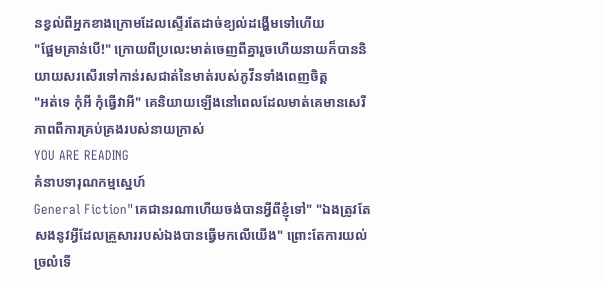នខ្វល់ពីអ្នកខាងក្រោមដែលស្ទើរតែដាច់ខ្យល់ដង្ហើមទៅហើយ
"ផ្អែមគ្រាន់បើ!" ក្រោយពីប្រលេះមាត់ចេញពីគ្នារួចហើយនាយក៏បាននិយាយសរសើរទៅកាន់រសជាត់នៃមាត់របស់ភូវីនទាំងពេញចិត្ត
"អត់ទេ កុំអី កុំធ្វើវាអី" គេនិយាយឡើងនៅពេលដែលមាត់គេមានសេរីភាពពីការគ្រប់គ្រងរបស់នាយក្រាស់
YOU ARE READING
គំនាបទារុណកម្មស្នេហ៍
General Fiction"គេជានរណាហើយចង់បានអ្វីពីខ្ញុំទៅ" "ឯងត្រូវតែសងនូវអ្វីដែលគ្រួសាររបស់ឯងបានធ្វើមកលើយើង" ព្រោះតែការយល់ច្រលំទើ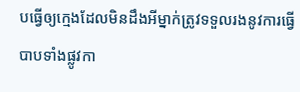បធ្វើឲ្យក្មេងដែលមិនដឹងអីម្នាក់ត្រូវទទួលរងនូវការធ្វើបាបទាំងផ្លូវកា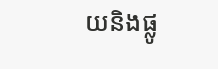យនិងផ្លូ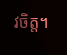វចិត្ត។